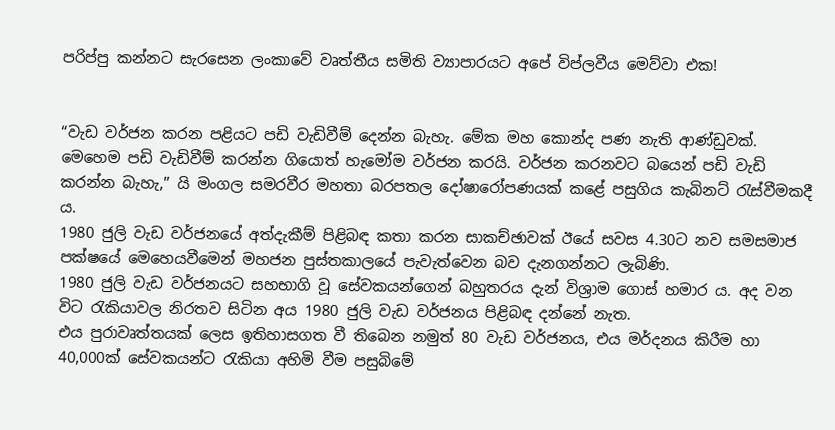පරිප්පු කන්නට සැරසෙන ලංකාවේ වෘත්තීය සමිති ව්‍යාපාරයට අපේ විප්ලවීය මෙව්වා එක!


“වැඩ වර්ජන කරන පළියට පඩි වැඩිවීම් දෙන්න බැහැ. මේක මහ කොන්ද පණ නැති ආණ්‌ඩුවක්‌. මෙහෙම පඩි වැඩිවීම් කරන්න ගියොත් හැමෝම වර්ජන කරයි. වර්ජන කරනවට බයෙන් පඩි වැඩි කරන්න බැහැ,” යි මංගල සමරවීර මහතා බරපතල දෝෂාරෝපණයක් කළේ පසුගිය කැබිනට් රැස්වීමකදී ය.
1980 ජුලි වැඩ වර්ජනයේ අත්දැකීම් පිළිබඳ කතා කරන සාකච්ඡාවක් ඊයේ සවස 4.30ට නව සමසමාජ පක්ෂයේ මෙහෙයවීමෙන් මහජන පුස්තකාලයේ පැවැත්වෙන බව දැනගන්නට ලැබිණි.
1980 ජුලි වැඩ වර්ජනයට සහභාගි වූ සේවකයන්ගෙන් බහුතරය දැන් විශ්‍රාම ගොස් හමාර ය. අද වන විට රැකියාවල නිරතව සිටින අය 1980 ජුලි වැඩ වර්ජනය පිළිබඳ දන්නේ නැත.
එය පුරාවෘත්තයක් ලෙස ඉතිහාසගත වී තිබෙන නමුත් 80 වැඩ වර්ජනය, එය මර්දනය කිරීම හා 40,000ක් සේවකයන්ට රැකියා අහිමි වීම පසුබිමේ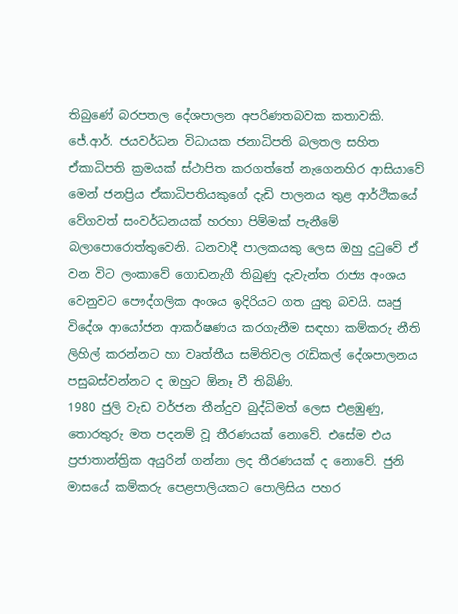තිබුණේ බරපතල දේශපාලන අපරිණතබවක කතාවකි.
ජේ.ආර්. ජයවර්ධන විධායක ජනාධිපති බලතල සහිත ඒකාධිපති ක්‍ර‍මයක් ස්ථාපිත කරගත්තේ නැගෙනහිර ආසියාවේ මෙන් ජනප්‍රිය ඒකාධිපතියකුගේ දැඩි පාලනය තුළ ආර්ථිකයේ වේගවත් සංවර්ධනයක් හරහා පිම්මක් පැනීමේ බලාපොරොත්තුවෙනි. ධනවාදී පාලකයකු ලෙස ඔහු දුටුවේ ඒ වන විට ලංකාවේ ගොඩනැගී තිබුණු දැවැන්ත රාජ්‍ය අංශය වෙනුවට පෞද්ගලික අංශය ඉදිරියට ගත යුතු බවයි. ඍජු විදේශ ආයෝජන ආකර්ෂණය කරගැනීම සඳහා කම්කරු නීති ලිහිල් කරන්නට හා වෘත්තීය සමිතිවල රැඩිකල් දේශපාලනය පසුබස්වන්නට ද ඔහුට ඕනෑ වී තිබිණි.
1980 ජුලි වැඩ වර්ජන තීන්දුව බුද්ධිමත් ලෙස එළඹුණු, තොරතුරු මත පදනම් වූ තීරණයක් නොවේ. එසේම එය ප්‍ර‍ජාතාන්ත්‍රික අයුරින් ගන්නා ලද තීරණයක් ද නොවේ. ජුනි මාසයේ කම්කරු පෙළපාලියකට පොලිසිය පහර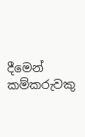දීමෙන් කම්කරුවකු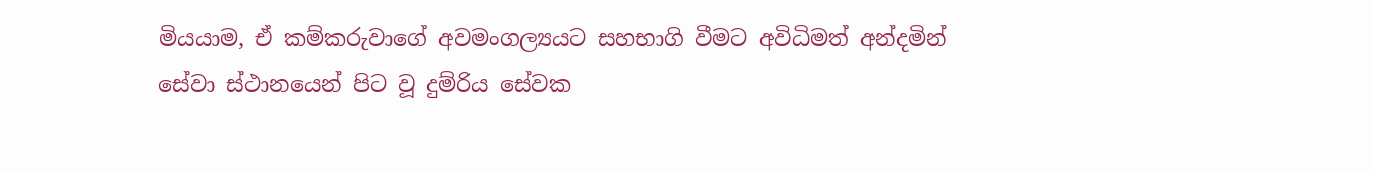මියයාම, ඒ කම්කරුවාගේ අවමංගල්‍යයට සහභාගි වීමට අවිධිමත් අන්දමින් සේවා ස්ථානයෙන් පිට වූ දුම්රිය සේවක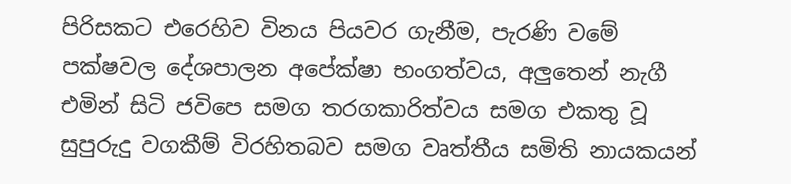පිරිසකට එරෙහිව විනය පියවර ගැනීම, පැරණි වමේ පක්ෂවල දේශපාලන අපේක්ෂා භංගත්වය, අලුතෙන් නැගී එමින් සිටි ජවිපෙ සමග තරගකාරිත්වය සමග එකතු වූ සුපුරුදු වගකීම් විරහිතබව සමග වෘත්තීය සමිති නායකයන්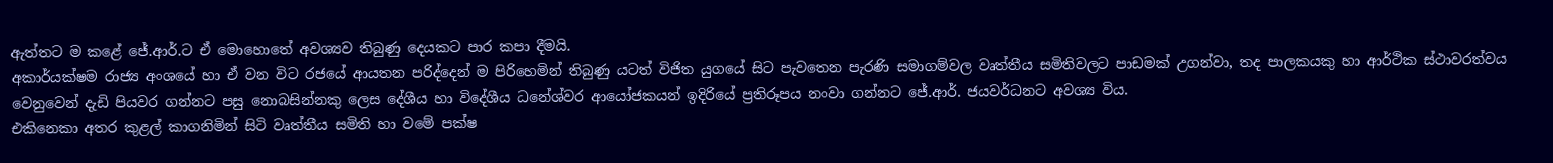ඇත්තට ම කළේ ජේ.ආර්.ට ඒ මොහොතේ අවශ්‍යව තිබුණු දෙයකට පාර කපා දීමයි.
අකාර්යක්ෂම රාජ්‍ය අංශයේ හා ඒ වන විට රජයේ ආයතන පරිද්දෙන් ම පිරිහෙමින් තිබුණු යටත් විජිත යුගයේ සිට පැවතෙන පැරණි සමාගම්වල වෘත්තීය සමිතිවලට පාඩමක් උගන්වා, තද පාලකයකු හා ආර්ථික ස්ථාවරත්වය වෙනුවෙන් දැඩි පියවර ගන්නට පසු නොබසින්නකු ලෙස දේශීය හා විදේශීය ධනේශ්වර ආයෝජකයන් ඉදිරියේ ප්‍ර‍තිරූපය නංවා ගන්නට ජේ.ආර්. ජයවර්ධනට අවශ්‍ය විය.
එකිනෙකා අතර කුළල් කාගනිමින් සිටි වෘත්තීය සමිති හා වමේ පක්ෂ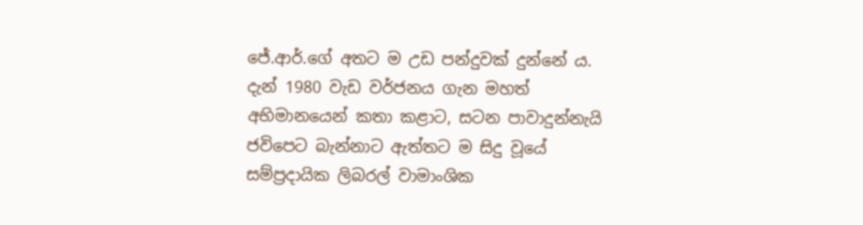ජේ.ආර්.ගේ අතට ම උඩ පන්දුවක් දුන්නේ ය.
දැන් 1980 වැඩ වර්ජනය ගැන මහත් අභිමානයෙන් කතා කළාට, සටන පාවාදුන්නැයි ජවිපෙට බැන්නාට ඇත්තට ම සිදු වූයේ සම්ප්‍ර‍දායික ලිබරල් වාමාංශික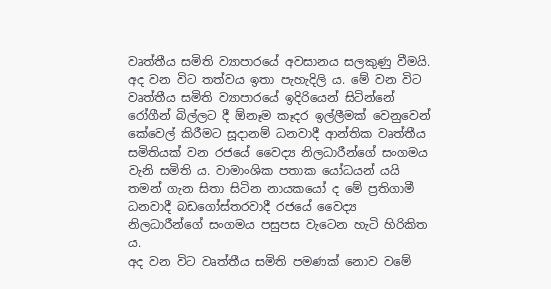වෘත්තීය සමිති ව්‍යාපාරයේ අවසානය සලකුණු වීමයි.
අද වන විට තත්වය ඉතා පැහැදිලි ය. මේ වන විට වෘත්තීය සමිති ව්‍යාපාරයේ ඉදිරියෙන් සිටින්නේ රෝගීන් බිල්ලට දී ඕනෑම කෑදර ඉල්ලීමක් වෙනුවෙන් කේවෙල් කිරීමට සූදානම් ධනවාදී ආන්තික වෘත්තීය සමිතියක් වන රජයේ වෛද්‍ය නිලධාරීන්ගේ සංගමය වැනි සමිති ය. වාමාංශික පතාක යෝධයන් යයි තමන් ගැන සිතා සිටින නායකයෝ ද මේ ප්‍ර‍තිගාමී ධනවාදී බඩගෝස්තරවාදී රජයේ වෛද්‍ය නිලධාරීන්ගේ සංගමය පසුපස වැටෙන හැටි හිරිකිත ය.
අද වන විට වෘත්තීය සමිති පමණක් නොව වමේ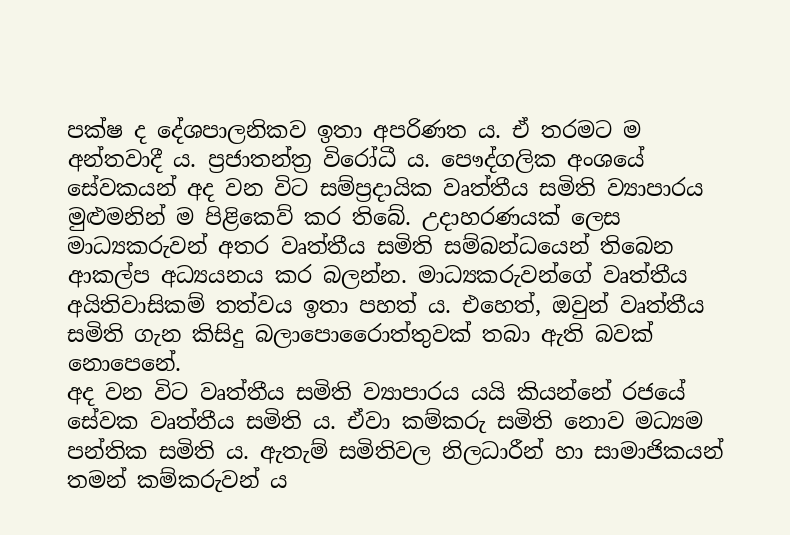පක්ෂ ද දේශපාලනිකව ඉතා අපරිණත ය. ඒ තරමට ම අන්තවාදී ය. ප්‍ර‍ජාතන්ත්‍ර‍ විරෝධී ය. පෞද්ගලික අංශයේ සේවකයන් අද වන විට සම්ප්‍ර‍දායික වෘත්තීය සමිති ව්‍යාපාරය මුළුමනින් ම පිළිකෙව් කර තිබේ. උදාහරණයක් ලෙස මාධ්‍යකරුවන් අතර වෘත්තීය සමිති සම්බන්ධයෙන් තිබෙන ආකල්ප අධ්‍යයනය කර බලන්න. මාධ්‍යකරුවන්ගේ වෘත්තීය අයිතිවාසිකම් තත්වය ඉතා පහත් ය. එහෙත්, ඔවුන් වෘත්තීය සමිති ගැන කිසිදු බලාපොරෛාත්තුවක් තබා ඇති බවක් නොපෙනේ.
අද වන විට වෘත්තීය සමිති ව්‍යාපාරය යයි කියන්නේ රජයේ සේවක වෘත්තීය සමිති ය. ඒවා කම්කරු සමිති නොව මධ්‍යම පන්තික සමිති ය. ඇතැම් සමිතිවල නිලධාරීන් හා සාමාජිකයන් තමන් කම්කරුවන් ය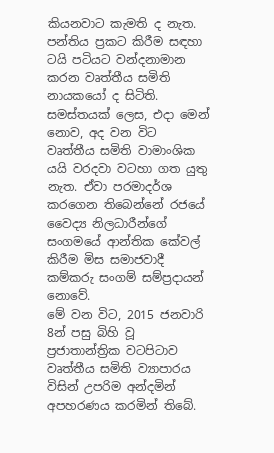කියනවාට කැමති ද නැත. පන්තිය ප්‍ර‍කට කිරීම සඳහා ටයි පටියට වන්දනාමාන කරන වෘත්තීය සමිති නායකයෝ ද සිටිති. සමස්තයක් ලෙස, එදා මෙන් නොව, අද වන විට වෘත්තීය සමිති වාමාංශික යයි වරදවා වටහා ගත යුතු නැත. ඒවා පරමාදර්ශ කරගෙන තිබෙන්නේ රජයේ වෛද්‍ය නිලධාරීන්ගේ සංගමයේ ආන්තික කේවල් කිරීම මිස සමාජවාදී කම්කරු සංගම් සම්ප්‍ර‍දායන් නොවේ.
මේ වන විට, 2015 ජනවාරි 8න් පසු බිහි වූ ප්‍ර‍ජාතාන්ත්‍රික වටපිටාව වෘත්තීය සමිති ව්‍යාපාරය විසින් උපරිම අන්දමින් අපහරණය කරමින් තිබේ.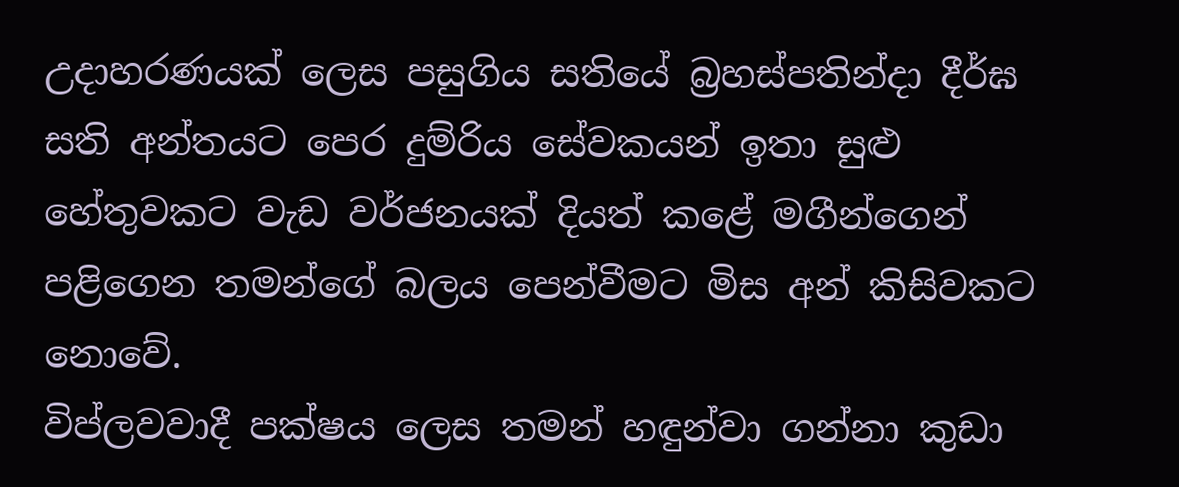උදාහරණයක් ලෙස පසුගිය සතියේ බ්‍ර‍හස්පතින්දා දීර්ඝ සති අන්තයට පෙර දුම්රිය සේවකයන් ඉතා සුළු හේතුවකට වැඩ වර්ජනයක් දියත් කළේ මගීන්ගෙන් පළිගෙන තමන්ගේ බලය පෙන්වීමට මිස අන් කිසිවකට නොවේ.
විප්ලවවාදී පක්ෂය ලෙස තමන් හඳුන්වා ගන්නා කුඩා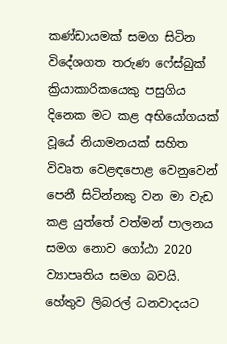කණ්ඩායමක් සමග සිටින විදේශගත තරුණ ෆේස්බුක් ක්‍රියාකාරිකයෙකු පසුගිය දිනෙක මට කළ අභියෝගයක් වූයේ නියාමනයක් සහිත විවෘත වෙළඳපොළ වෙනුවෙන් පෙනී සිටින්නකු වන මා වැඩ කළ යුත්තේ වත්මන් පාලනය සමග නොව ගෝඨා 2020 ව්‍යාපෘතිය සමග බවයි. හේතුව ලිබරල් ධනවාදයට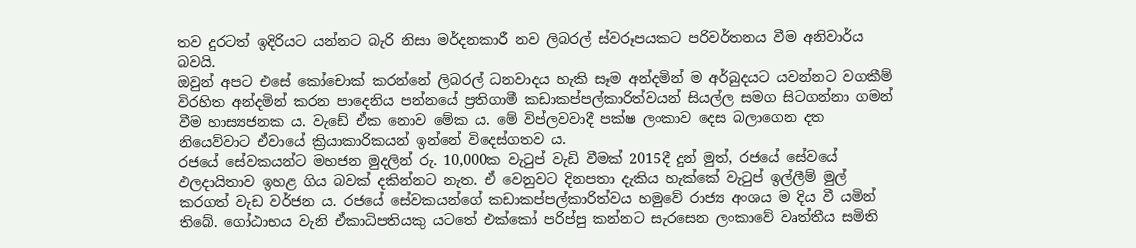තව දුරටත් ඉදිරියට යන්නට බැරි නිසා මර්දනකාරී නව ලිබරල් ස්වරූපයකට පරිවර්තනය වීම අනිවාර්ය බවයි.
ඔවුන් අපට එසේ කෝචොක් කරන්නේ ලිබරල් ධනවාදය හැකි සෑම අන්දමින් ම අර්බුදයට යවන්නට වගකීම් විරහිත අන්දමින් කරන පාදෙනිය පන්නයේ ප්‍ර‍තිගාමී කඩාකප්පල්කාරිත්වයන් සියල්ල සමග සිටගන්නා ගමන් වීම හාස්‍යජනක ය. වැඩේ ඒක නොව මේක ය. මේ විප්ලවවාදී පක්ෂ ලංකාව දෙස බලාගෙන දත නියෙව්වාට ඒවායේ ක්‍රියාකාරිකයන් ඉන්නේ විදෙස්ගතව ය.
රජයේ සේවකයන්ට මහජන මුදලින් රු. 10,000ක වැටුප් වැඩි වීමක් 2015දී දුන් මුත්, රජයේ සේවයේ ඵලදායිතාව ඉහළ ගිය බවක් දකින්නට නැත. ඒ වෙනුවට දිනපතා දැකිය හැක්කේ වැටුප් ඉල්ලීම් මුල් කරගත් වැඩ වර්ජන ය. රජයේ සේවකයන්ගේ කඩාකප්පල්කාරිත්වය හමුවේ රාජ්‍ය අංශය ම දිය වී යමින් තිබේ. ගෝඨාභය වැනි ඒකාධිපතියකු යටතේ එක්කෝ පරිප්පු කන්නට සැරසෙන ලංකාවේ වෘත්තීය සමිති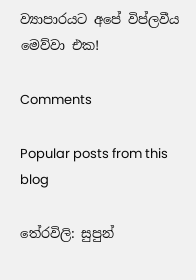ව්‍යාපාරයට අපේ විප්ලවීය මෙව්වා එක!

Comments

Popular posts from this blog

තේරවිලි: සුපුන්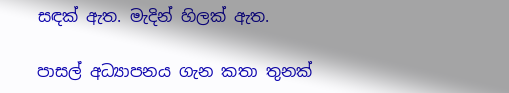සඳක් ඇත. මැදින් හිලක් ඇත.

පාසල් අධ්‍යාපනය ගැන කතා තුනක්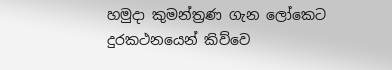හමුදා කුමන්ත්‍රණ ගැන ලෝකෙට දුරකථනයෙන් කිව්වෙ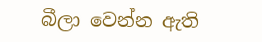බීලා වෙන්න ඇති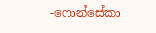-ෆොන්සේකා